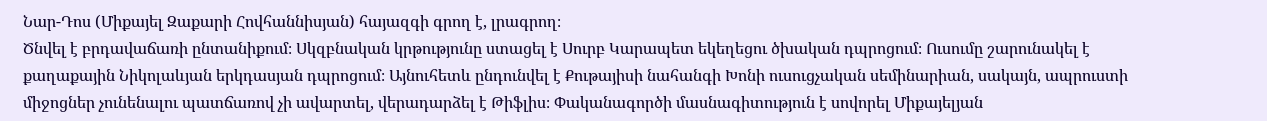Նար-Դոս (Միքայել Զաքարի Հովհաննիսյան) հայազգի գրող է, լրագրող։
Ծնվել է բրդավաճառի ընտանիքում։ Սկզբնական կրթությունը ստացել է Սուրբ Կարապետ եկեղեցու ծխական դպրոցում։ Ուսումը շարունակել է քաղաքային Նիկոլաևյան երկդասյան դպրոցում։ Այնուհետև ընդունվել է Քութայիսի նահանգի Խոնի ուսուցչական սեմինարիան, սակայն, ապրուստի միջոցներ չունենալու պատճառով չի ավարտել, վերադարձել է Թիֆլիս։ Փականագործի մասնագիտություն է սովորել Միքայելյան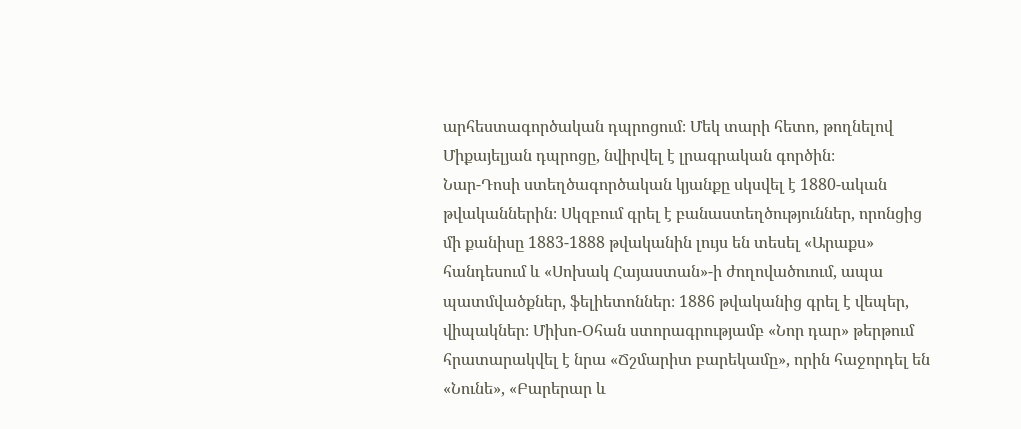արհեստագործական դպրոցում։ Մեկ տարի հետո, թողնելով Միքայելյան դպրոցը, նվիրվել է լրագրական գործին։
Նար-Դոսի ստեղծագործական կյանքը սկսվել է 1880-ական թվականներին։ Սկզբում գրել է բանաստեղծություններ, որոնցից մի քանիսը 1883-1888 թվականին լույս են տեսել «Արաքս» հանդեսում և «Սոխակ Հայաստան»-ի ժողովածուում, ապա պատմվածքներ, ֆելիետոններ։ 1886 թվականից գրել է վեպեր, վիպակներ։ Միխո-Օհան ստորագրությամբ «Նոր դար» թերթում հրատարակվել է նրա «Ճշմարիտ բարեկամը», որին հաջորդել են «Նունե», «Բարերար և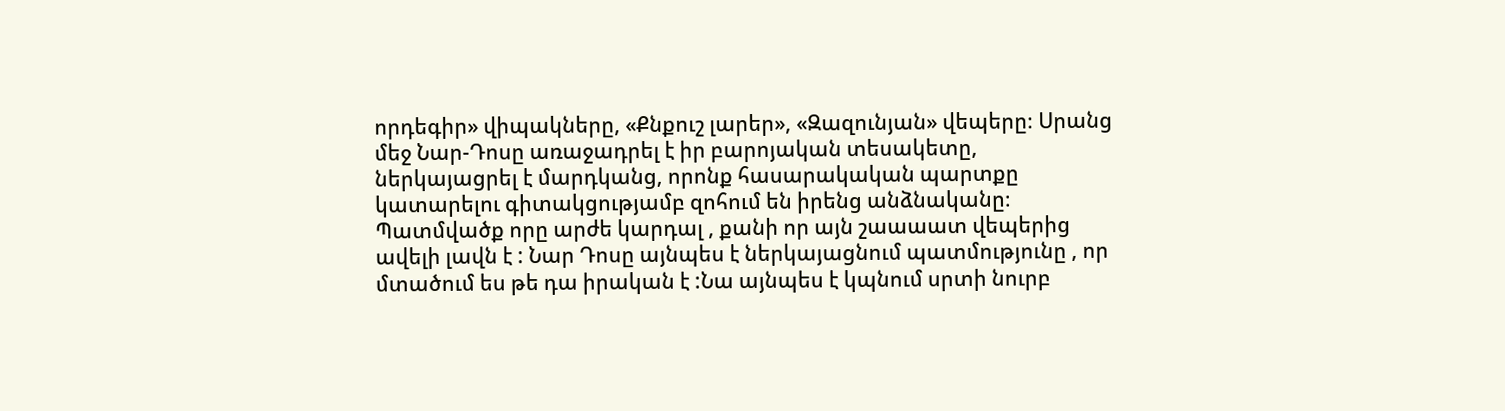որդեգիր» վիպակները, «Քնքուշ լարեր», «Զազունյան» վեպերը։ Սրանց մեջ Նար-Դոսը առաջադրել է իր բարոյական տեսակետը, ներկայացրել է մարդկանց, որոնք հասարակական պարտքը կատարելու գիտակցությամբ զոհում են իրենց անձնականը։
Պատմվածք որը արժե կարդալ , քանի որ այն շաաաատ վեպերից ավելի լավն է : Նար Դոսը այնպես է ներկայացնում պատմությունը , որ մտածում ես թե դա իրական է :Նա այնպես է կպնում սրտի նուրբ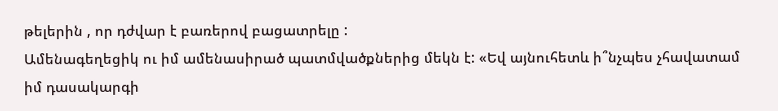թելերին , որ դժվար է բառերով բացատրելը :
Ամենագեղեցիկ ու իմ ամենասիրած պատմվածքներից մեկն է: «Եվ այնուհետև ի՞նչպես չհավատամ իմ դասակարգի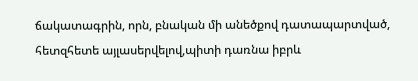ճակատագրին, որն, բնական մի անեծքով դատապարտված, հետզհետե այլասերվելով,պիտի դառնա իբրև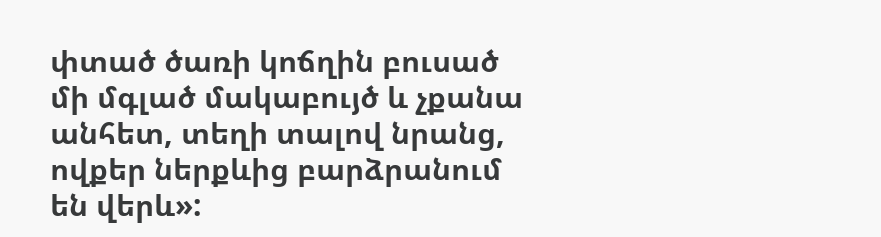փտած ծառի կոճղին բուսած մի մգլած մակաբույծ և չքանա անհետ, տեղի տալով նրանց, ովքեր ներքևից բարձրանում են վերև»: